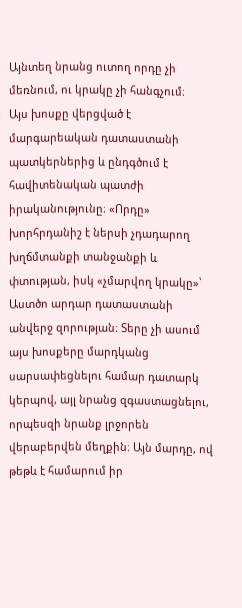Այնտեղ նրանց ուտող որդը չի մեռնում, ու կրակը չի հանգչում։
Այս խոսքը վերցված է մարգարեական դատաստանի պատկերներից և ընդգծում է հավիտենական պատժի իրականությունը։ «Որդը» խորհրդանիշ է ներսի չդադարող խղճմտանքի տանջանքի և փտության, իսկ «չմարվող կրակը»՝ Աստծո արդար դատաստանի անվերջ զորության։ Տերը չի ասում այս խոսքերը մարդկանց սարսափեցնելու համար դատարկ կերպով, այլ նրանց զգաստացնելու, որպեսզի նրանք լրջորեն վերաբերվեն մեղքին։ Այն մարդը, ով թեթև է համարում իր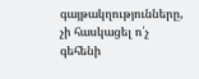գայթակղությունները, չի հասկացել ո՛չ գեհենի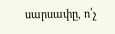սարսափը, ո՛չ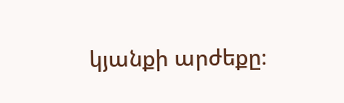կյանքի արժեքը։